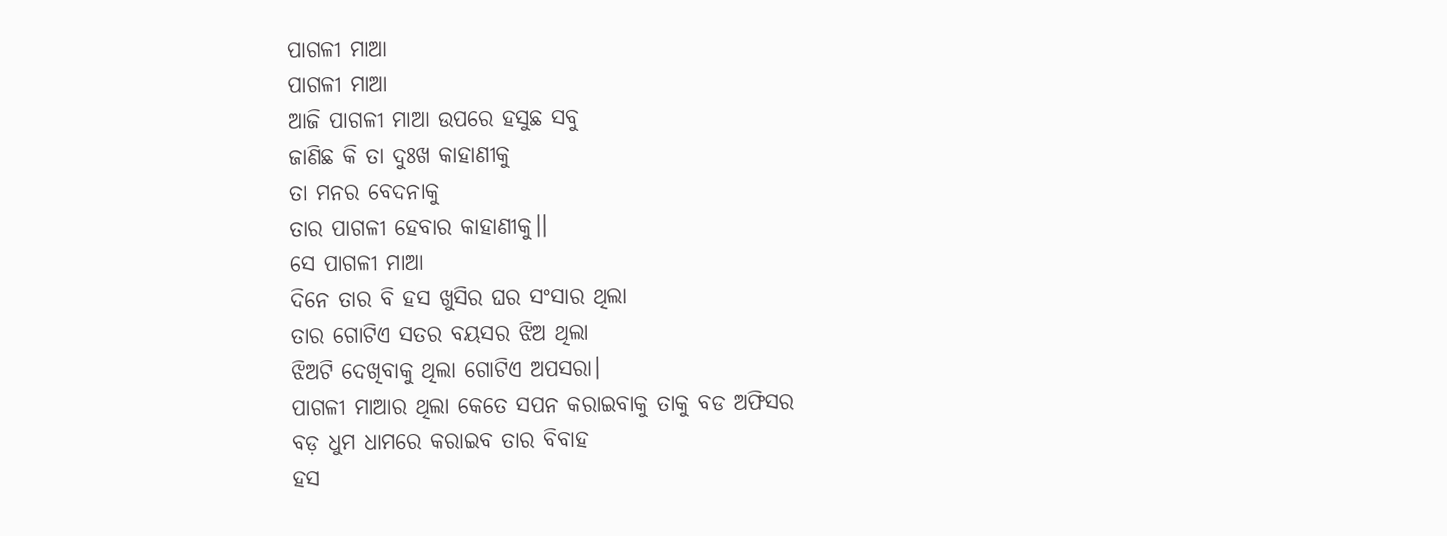ପାଗଳୀ ମାଆ
ପାଗଳୀ ମାଆ
ଆଜି ପାଗଳୀ ମାଆ ଉପରେ ହସୁଛ ସବୁ
ଜାଣିଛ କି ତା ଦୁଃଖ କାହାଣୀକୁ
ତା ମନର ବେଦନାକୁ
ତାର ପାଗଳୀ ହେବାର କାହାଣୀକୁ।।
ସେ ପାଗଳୀ ମାଆ
ଦିନେ ତାର ବି ହସ ଖୁସିର ଘର ସଂସାର ଥିଲା
ତାର ଗୋଟିଏ ସତର ବୟସର ଝିଅ ଥିଲା
ଝିଅଟି ଦେଖିବାକୁ ଥିଲା ଗୋଟିଏ ଅପସରା।
ପାଗଳୀ ମାଆର ଥିଲା କେତେ ସପନ କରାଇବାକୁ ତାକୁ ବଡ ଅଫିସର
ବଡ଼ ଧୁମ ଧାମରେ କରାଇବ ତାର ବିବାହ
ହସ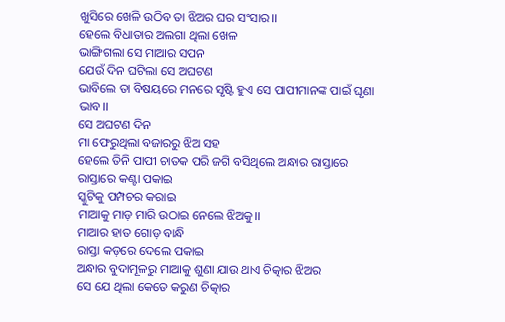ଖୁସିରେ ଖେଳି ଉଠିବ ତା ଝିଅର ଘର ସଂସାର।।
ହେଲେ ବିଧାତାର ଅଲଗା ଥିଲା ଖେଳ
ଭାଙ୍ଗିଗଲା ସେ ମାଆର ସପନ
ଯେଉଁ ଦିନ ଘଟିଲା ସେ ଅଘଟଣ
ଭାବିଲେ ତା ବିଷୟରେ ମନରେ ସୃଷ୍ଟି ହୁଏ ସେ ପାପୀମାନଙ୍କ ପାଇଁ ଘୃଣା ଭାବ।।
ସେ ଅଘଟଣ ଦିନ
ମା ଫେରୁଥିଲା ବଜାରରୁ ଝିଅ ସହ
ହେଲେ ତିନି ପାପୀ ଚାତକ ପରି ଜଗି ବସିଥିଲେ ଅନ୍ଧାର ରାସ୍ତାରେ
ରାସ୍ତାରେ କଣ୍ଟା ପକାଇ
ସ୍କୁଟିକୁ ପମ୍ପଚର କରାଇ
ମାଆକୁ ମାଡ଼ ମାରି ଉଠାଇ ନେଲେ ଝିଅକୁ।।
ମାଆର ହାତ ଗୋଡ଼ ବାନ୍ଧି
ରାସ୍ତା କଡ଼ରେ ଦେଲେ ପକାଇ
ଅନ୍ଧାର ବୁଦାମୂଳରୁ ମାଆକୁ ଶୁଣା ଯାଉ ଥାଏ ଚିତ୍କାର ଝିଅର
ସେ ଯେ ଥିଲା କେତେ କରୁଣ ଚିତ୍କାର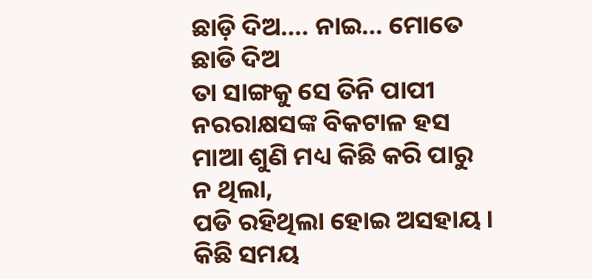ଛାଡ଼ି ଦିଅ.... ନାଇ... ମୋତେ ଛାଡି ଦିଅ
ତା ସାଙ୍ଗକୁ ସେ ତିନି ପାପୀ ନରରାକ୍ଷସଙ୍କ ବିକଟାଳ ହସ
ମାଆ ଶୁଣି ମଧ୍ୟ କିଛି କରି ପାରୁ ନ ଥିଲା,
ପଡି ରହିଥିଲା ହୋଇ ଅସହାୟ ।
କିଛି ସମୟ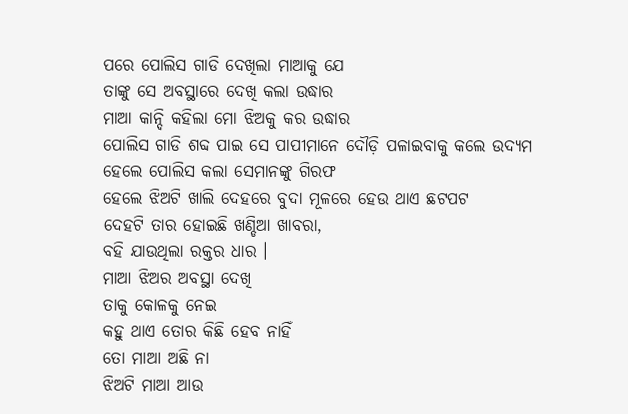ପରେ ପୋଲିସ ଗାଡି ଦେଖିଲା ମାଆକୁ ଯେ
ତାଙ୍କୁ ସେ ଅବସ୍ଥାରେ ଦେଖି କଲା ଉଦ୍ଧାର
ମାଆ କାନ୍ଦି କହିଲା ମୋ ଝିଅକୁ କର ଉଦ୍ଧାର
ପୋଲିସ ଗାଡି ଶବ୍ଦ ପାଇ ସେ ପାପୀମାନେ ଦୌଡ଼ି ପଳାଇବାକୁ କଲେ ଉଦ୍ୟମ
ହେଲେ ପୋଲିସ କଲା ସେମାନଙ୍କୁ ଗିରଫ
ହେଲେ ଝିଅଟି ଖାଲି ଦେହରେ ବୁଦା ମୂଳରେ ହେଉ ଥାଏ ଛଟପଟ
ଦେହଟି ତାର ହୋଇଛି ଖଣ୍ଡିଆ ଖାବରା,
ବହି ଯାଉଥିଲା ରକ୍ତର ଧାର ।
ମାଆ ଝିଅର ଅବସ୍ଥା ଦେଖି
ତାକୁ କୋଳକୁ ନେଇ
କହୁ ଥାଏ ତୋର କିଛି ହେବ ନାହିଁ
ତୋ ମାଆ ଅଛି ନା
ଝିଅଟି ମାଆ ଆଉ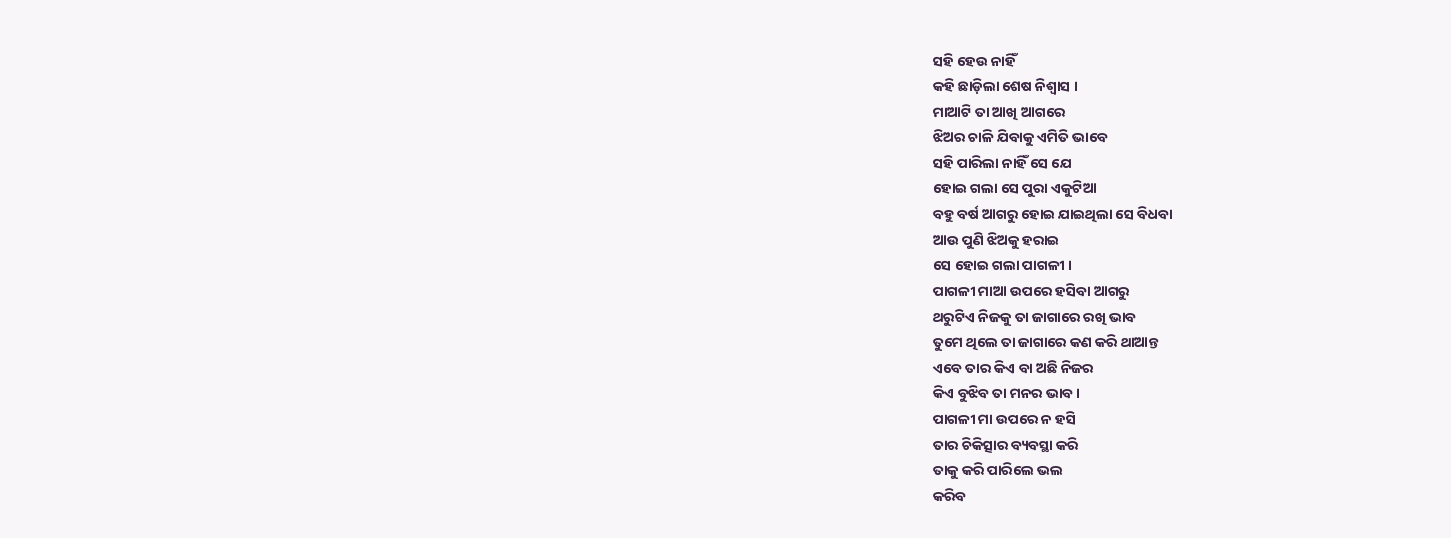ସହି ହେଉ ନାହିଁ
କହି ଛାଡ଼ିଲା ଶେଷ ନିଶ୍ୱାସ ।
ମାଆଟି ତା ଆଖି ଆଗରେ
ଝିଅର ଚାଳି ଯିବାକୁ ଏମିତି ଭାବେ
ସହି ପାରିଲା ନାହିଁ ସେ ଯେ
ହୋଇ ଗଲା ସେ ପୁରା ଏକୁଟିଆ
ବହୁ ବର୍ଷ ଆଗରୁ ହୋଇ ଯାଇଥିଲା ସେ ବିଧବା
ଆଉ ପୁଣି ଝିଅକୁ ହରାଇ
ସେ ହୋଇ ଗଲା ପାଗଳୀ ।
ପାଗଳୀ ମାଆ ଉପରେ ହସିବା ଆଗରୁ
ଥରୁଟିଏ ନିଜକୁ ତା ଜାଗାରେ ରଖି ଭାବ
ତୁମେ ଥିଲେ ତା ଜାଗାରେ କଣ କରି ଥାଆନ୍ତ
ଏବେ ତାର କିଏ ବା ଅଛି ନିଜର
କିଏ ବୁଝିବ ତା ମନର ଭାବ ।
ପାଗଳୀ ମା ଉପରେ ନ ହସି
ତାର ଚିକିତ୍ସାର ବ୍ୟବସ୍ଥା କରି
ତାକୁ କରି ପାରିଲେ ଭଲ
କରିବ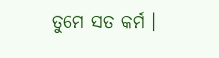ତୁମେ ସତ କର୍ମ ।